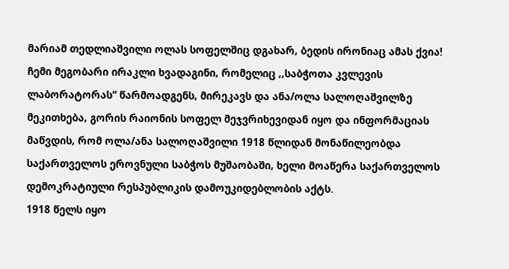მარიამ თედლიაშვილი ოლას სოფელშიც დგახარ, ბედის ირონიაც ამას ქვია!
ჩემი მეგობარი ირაკლი ხვადაგინი, რომელიც ,,საბჭოთა კვლევის ლაბორატორას“ წარმოადგენს, მირეკავს და ანა/ოლა სალოღაშვილზე მეკითხება, გორის რაიონის სოფელ მეჯვრიხევიდან იყო და ინფორმაციას მაწვდის, რომ ოლა/ანა სალოღაშვილი 1918 წლიდან მონაწილეობდა საქართველოს ეროვნული საბჭოს მუშაობაში, ხელი მოაწერა საქართველოს დემოკრატიული რესპუბლიკის დამოუკიდებლობის აქტს.
1918 წელს იყო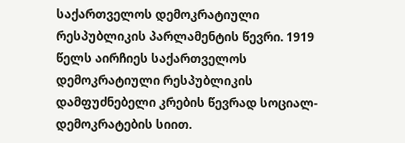საქართველოს დემოკრატიული რესპუბლიკის პარლამენტის წევრი. 1919 წელს აირჩიეს საქართველოს დემოკრატიული რესპუბლიკის დამფუძნებელი კრების წევრად სოციალ-დემოკრატების სიით.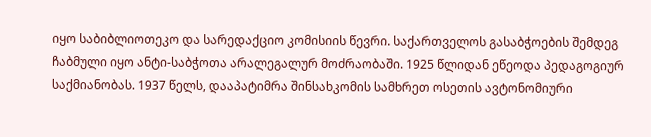იყო საბიბლიოთეკო და სარედაქციო კომისიის წევრი. საქართველოს გასაბჭოების შემდეგ ჩაბმული იყო ანტი-საბჭოთა არალეგალურ მოძრაობაში. 1925 წლიდან ეწეოდა პედაგოგიურ საქმიანობას. 1937 წელს, დააპატიმრა შინსახკომის სამხრეთ ოსეთის ავტონომიური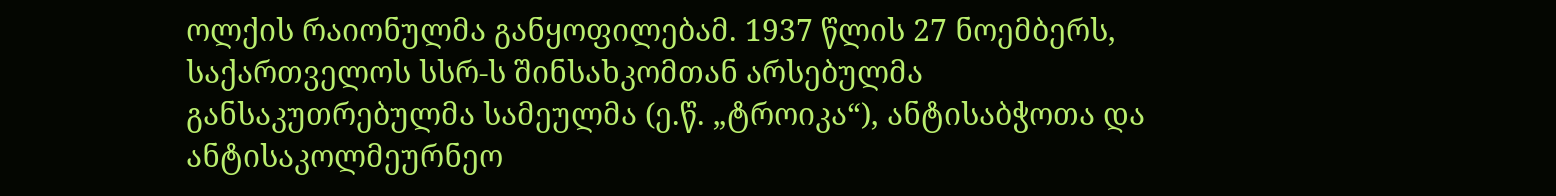ოლქის რაიონულმა განყოფილებამ. 1937 წლის 27 ნოემბერს, საქართველოს სსრ-ს შინსახკომთან არსებულმა განსაკუთრებულმა სამეულმა (ე.წ. „ტროიკა“), ანტისაბჭოთა და ანტისაკოლმეურნეო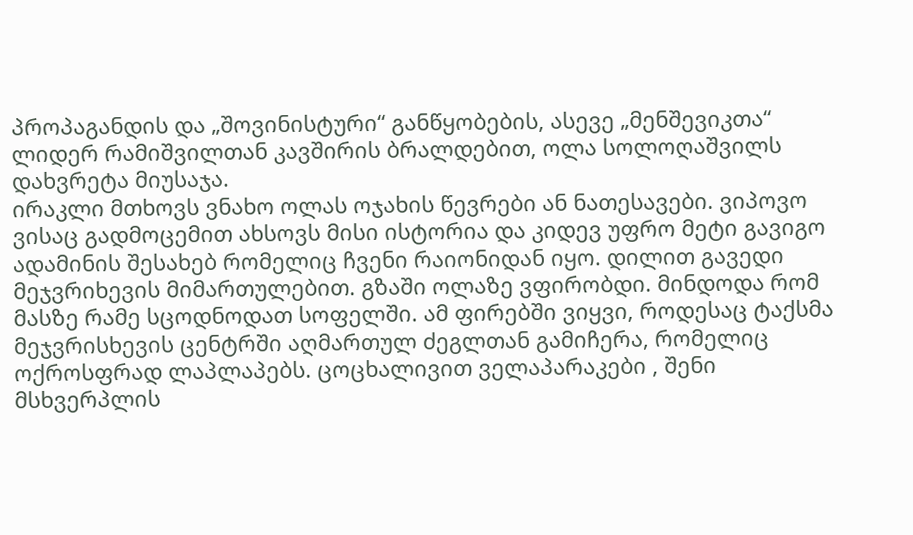პროპაგანდის და „შოვინისტური“ განწყობების, ასევე „მენშევიკთა“ ლიდერ რამიშვილთან კავშირის ბრალდებით, ოლა სოლოღაშვილს დახვრეტა მიუსაჯა.
ირაკლი მთხოვს ვნახო ოლას ოჯახის წევრები ან ნათესავები. ვიპოვო ვისაც გადმოცემით ახსოვს მისი ისტორია და კიდევ უფრო მეტი გავიგო ადამინის შესახებ რომელიც ჩვენი რაიონიდან იყო. დილით გავედი მეჯვრიხევის მიმართულებით. გზაში ოლაზე ვფირობდი. მინდოდა რომ მასზე რამე სცოდნოდათ სოფელში. ამ ფირებში ვიყვი, როდესაც ტაქსმა მეჯვრისხევის ცენტრში აღმართულ ძეგლთან გამიჩერა, რომელიც ოქროსფრად ლაპლაპებს. ცოცხალივით ველაპარაკები , შენი მსხვერპლის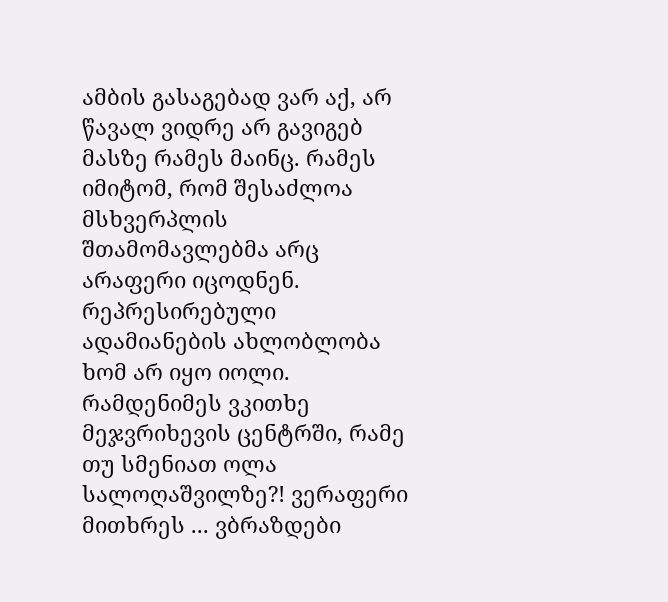ამბის გასაგებად ვარ აქ, არ წავალ ვიდრე არ გავიგებ მასზე რამეს მაინც. რამეს იმიტომ, რომ შესაძლოა მსხვერპლის შთამომავლებმა არც არაფერი იცოდნენ. რეპრესირებული ადამიანების ახლობლობა ხომ არ იყო იოლი.
რამდენიმეს ვკითხე მეჯვრიხევის ცენტრში, რამე თუ სმენიათ ოლა სალოღაშვილზე?! ვერაფერი მითხრეს ... ვბრაზდები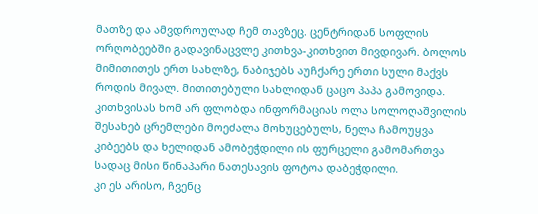მათზე და ამვდროულად ჩემ თავზეც. ცენტრიდან სოფლის ორღობეებში გადავინაცვლე კითხვა-კითხვით მივდივარ. ბოლოს მიმითითეს ერთ სახლზე, ნაბიჯებს აუჩქარე ერთი სული მაქვს როდის მივალ. მითითებული სახლიდან ცაცო პაპა გამოვიდა. კითხვისას ხომ არ ფლობდა ინფორმაციას ოლა სოლოღაშვილის შესახებ ცრემლები მოეძალა მოხუცებულს, ნელა ჩამოუყვა კიბეებს და ხელიდან ამობეჭდილი ის ფურცელი გამომართვა სადაც მისი წინაპარი ნათესავის ფოტოა დაბეჭდილი.
კი ეს არისო, ჩვენც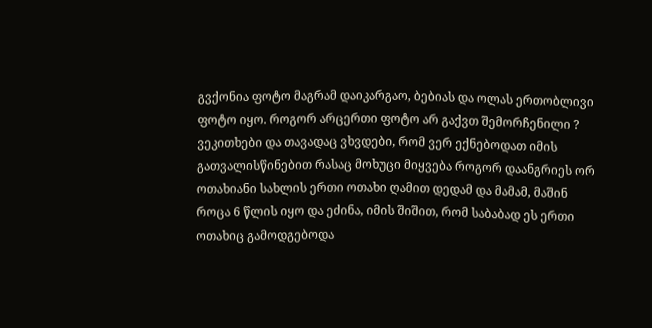გვქონია ფოტო მაგრამ დაიკარგაო, ბებიას და ოლას ერთობლივი ფოტო იყო. როგორ არცერთი ფოტო არ გაქვთ შემორჩენილი ? ვეკითხები და თავადაც ვხვდები, რომ ვერ ექნებოდათ იმის გათვალისწინებით რასაც მოხუცი მიყვება როგორ დაანგრიეს ორ ოთახიანი სახლის ერთი ოთახი ღამით დედამ და მამამ, მაშინ როცა 6 წლის იყო და ეძინა, იმის შიშით, რომ საბაბად ეს ერთი ოთახიც გამოდგებოდა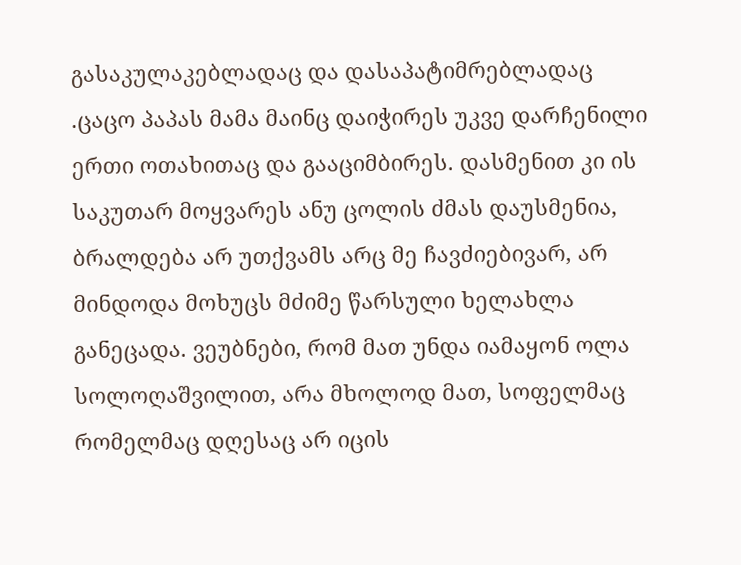გასაკულაკებლადაც და დასაპატიმრებლადაც .ცაცო პაპას მამა მაინც დაიჭირეს უკვე დარჩენილი ერთი ოთახითაც და გააციმბირეს. დასმენით კი ის საკუთარ მოყვარეს ანუ ცოლის ძმას დაუსმენია, ბრალდება არ უთქვამს არც მე ჩავძიებივარ, არ მინდოდა მოხუცს მძიმე წარსული ხელახლა განეცადა. ვეუბნები, რომ მათ უნდა იამაყონ ოლა სოლოღაშვილით, არა მხოლოდ მათ, სოფელმაც რომელმაც დღესაც არ იცის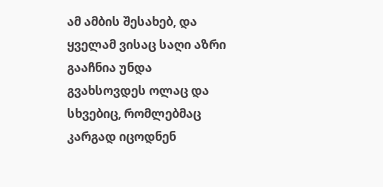ამ ამბის შესახებ, და ყველამ ვისაც საღი აზრი გააჩნია უნდა გვახსოვდეს ოლაც და სხვებიც, რომლებმაც კარგად იცოდნენ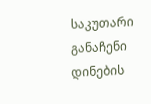საკუთარი განაჩენი დინების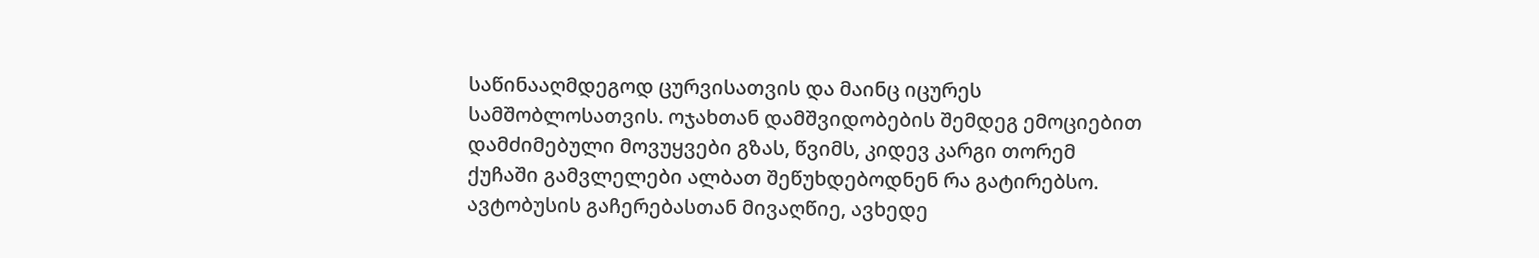საწინააღმდეგოდ ცურვისათვის და მაინც იცურეს სამშობლოსათვის. ოჯახთან დამშვიდობების შემდეგ ემოციებით დამძიმებული მოვუყვები გზას, წვიმს, კიდევ კარგი თორემ ქუჩაში გამვლელები ალბათ შეწუხდებოდნენ რა გატირებსო. ავტობუსის გაჩერებასთან მივაღწიე, ავხედე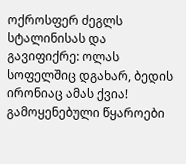ოქროსფერ ძეგლს სტალინისას და გავიფიქრე: ოლას სოფელშიც დგახარ, ბედის ირონიაც ამას ქვია!
გამოყენებული წყაროები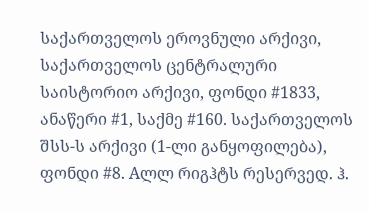საქართველოს ეროვნული არქივი, საქართველოს ცენტრალური საისტორიო არქივი, ფონდი #1833, ანაწერი #1, საქმე #160. საქართველოს შსს-ს არქივი (1-ლი განყოფილება), ფონდი #8. Aლლ რიგჰტს რესერვედ. ჰ.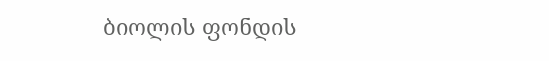ბიოლის ფონდის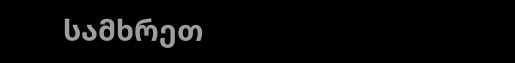სამხრეთ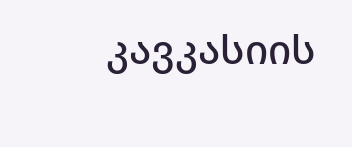კავკასიის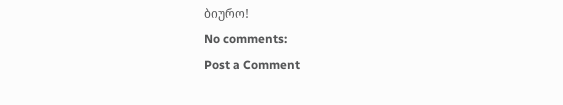ბიურო!
No comments:
Post a Comment